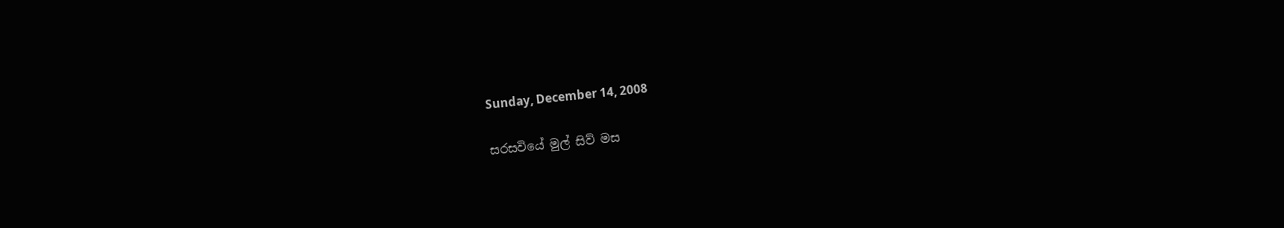Sunday, December 14, 2008

සරසවියේ මුල් සිව් මස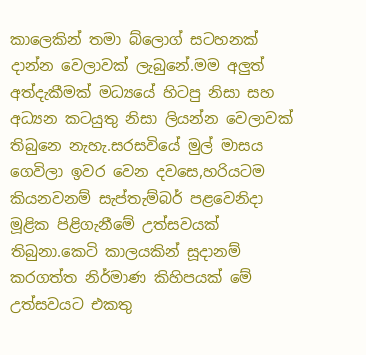කාලෙකින් තමා බ්ලොග් සටහනක් දාන්න වෙලාවක් ලැබුනේ.මම අලුත් අත්දැකීමක් මධ්‍යයේ හිටපු නිසා සහ අධ්‍යන කටයුතු නිසා ලියන්න වෙලාවක් තිබුනෙ නැහැ.සරසවියේ මුල් මාසය ගෙවිලා ඉවර වෙන දවසෙ,හරියටම කියනවනම් සැප්තැම්බර් පළවෙනිදා මූළික පිළිගැනීමේ උත්සවයක් තිබුනා.කෙටි කාලයකින් සූදානම් කරගත්ත නිර්මාණ කිහිපයක් මේ උත්සව‍යට එකතු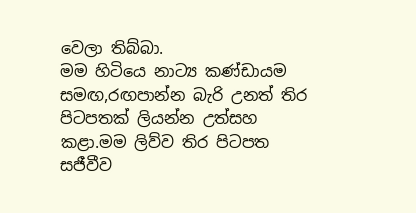වෙලා තිබ්බා.
මම හිටියෙ නාට්‍ය කණ්ඩායම සමඟ,රඟපාන්න බැරි උනත් තිර පිටපතක් ලියන්න උත්සහ කළා.මම ලිව්ව තිර පිටපත සජීවීව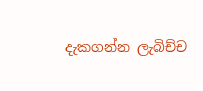දැකගන්න ලැබිච්ච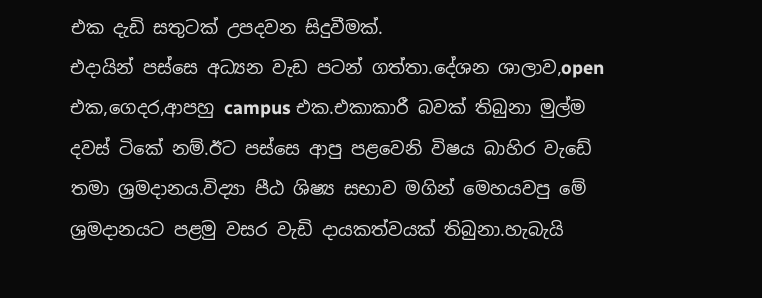එක දැඩි සතුටක් උපදවන සිදුවීමක්.
එදායින් පස්සෙ අධ්‍යන වැඩ පටන් ගත්තා.දේශන ශාලාව,open එක,ගෙදර,ආපහු campus එක.එකාකාරී බවක් තිබුනා මුල්ම දවස් ටිකේ නම්.ඊට පස්සෙ ආපු පළවෙනි විෂය බාහිර වැඩේ තමා ශ්‍රමදානය.විද්‍යා පීඨ ශිෂ්‍ය සභාව මගින් මෙහයවපු මේ ශ්‍රමදානයට පළමු වසර වැඩි දායකත්වයක් තිබුනා.හැබැයි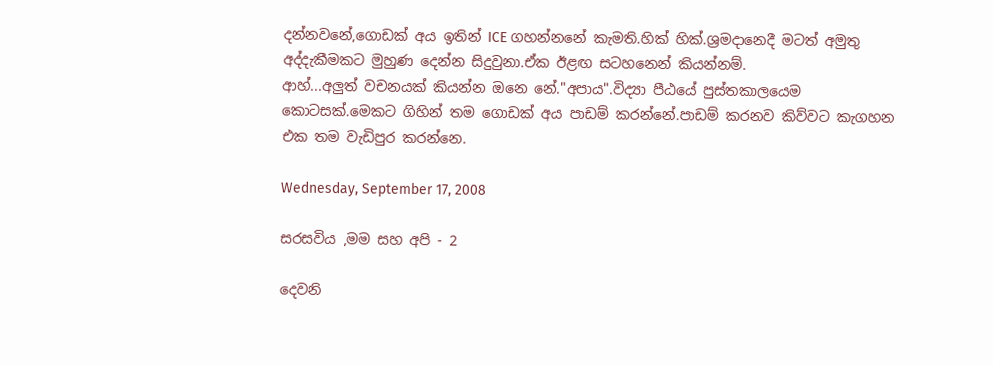දන්නවනේ,ගොඩක් අය ඉතින් ICE ගහන්නනේ කැමති.හික් හික්.ශ්‍රමදානෙදී මටත් අමුතු අද්දැකීමකට මුහුණ දෙන්න සිදුවුනා.ඒක ඊළඟ සටහනෙන් කියන්නම්.
ආහ්...අලුත් වචනයක් කියන්න ඔනෙ නේ."අපාය".විද්‍යා පීඨයේ පුස්තකාලයෙම කොටසක්.මෙකට ගිහින් තම ගොඩක් අය පාඩම් කරන්නේ.පාඩම් කරනව කිව්වට කැගහන එක තම වැඩිපුර කරන්නෙ.

Wednesday, September 17, 2008

සරසවිය ,මම සහ අපි - 2

දෙවනි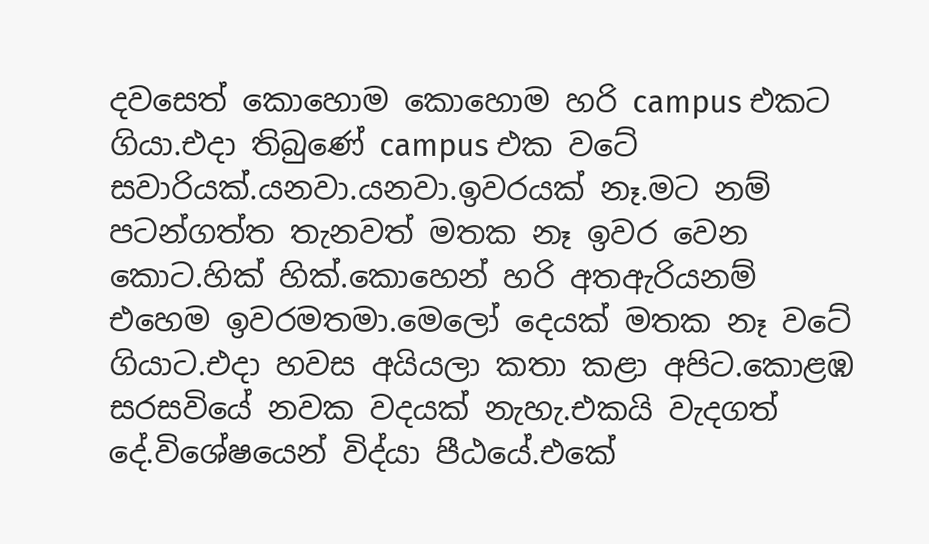දවසෙත් කොහොම කොහොම හරි campus එකට ගියා.එදා තිබුණේ campus එක වටේ සවාරියක්.යනවා.යනවා.ඉවරයක් නෑ.මට නම් පටන්ගත්ත තැනවත් මතක නෑ ඉවර වෙන කොට.හික් හික්.කොහෙන් හරි අතඇරියනම් එහෙම ඉවරමතමා.මෙලෝ දෙයක් මතක නෑ වටේ ගියාට.එදා හවස අයියලා කතා කළා අපිට.කොළඹ සරසවියේ නවක වදයක් නැහැ.එකයි වැදගත් දේ.විශේෂයෙන් විද්යා පීඨයේ.එකේ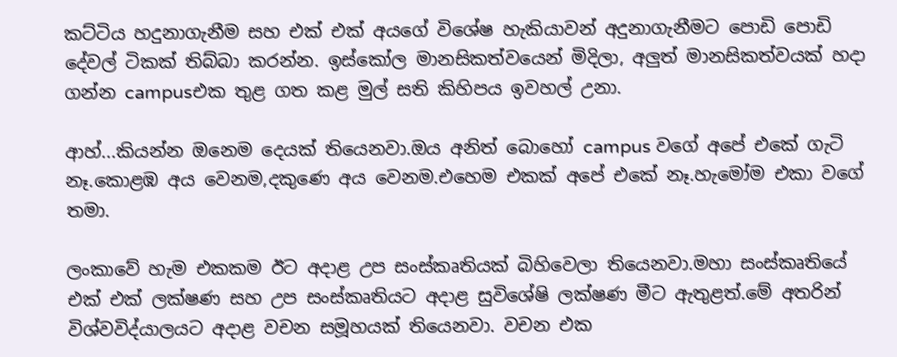කට්ටිය හදුනාගැනීම සහ එක් එක් අයගේ විශේෂ හැකියාවන් අදුනාගැනීමට පොඩි පොඩි දේවල් ටිකක් තිබ්බා කරන්න. ඉස්කෝල මානසිකත්වයෙන් මිදිලා, අලුත් මානසිකත්වයක් හදා ගන්න campusඑක තුළ ගත කළ මුල් සති කිහිපය ඉවහල් උනා.

ආහ්...කියන්න ඔනෙම දෙයක් තියෙනවා.ඔය අනිත් බොහෝ campus වගේ අපේ එකේ ගැටි නෑ.කොළඹ අය වෙනම,දකුණෙ අය වෙනම.එහෙම එකක් අපේ එකේ නෑ.හැමෝම එකා වගේ තමා.

ලංකාවේ හැම එකකම ඊට අදාළ උප සංස්කෘතියක් බිහිවෙලා තියෙනවා.මහා සංස්කෘතියේ එක් එක් ලක්ෂණ සහ උප සංස්කෘතියට අදාළ සුවිශේෂි ලක්ෂණ මීට ඇතුළත්.මේ අතරින් විශ්වවිද්යාලයට අදාළ වචන සමූහයක් තියෙනවා. වචන එක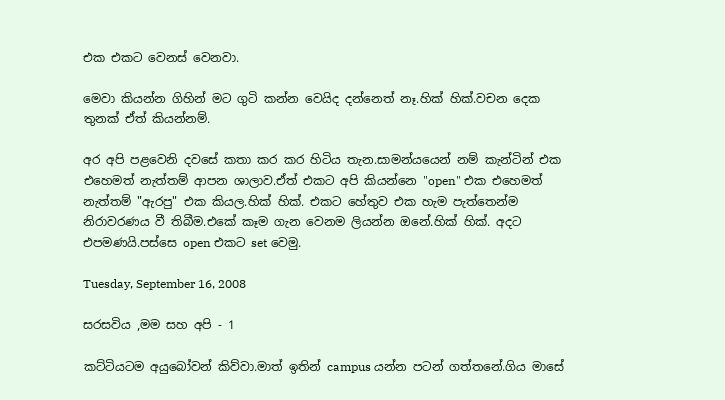එක එකට වෙනස් වෙනවා.

මෙවා කියන්න ගිහින් මට ගුටි කන්න වෙයිද දන්නෙත් නෑ.හික් හික්.වචන දෙක තුනක් ඒත් කියන්නම්.

අර අපි පළවෙනි දවසේ කතා කර කර හිටිය තැන.සාමන්යයෙන් නම් කැන්ටින් එක එහෙමත් නැත්තම් ආපන ශාලාව.ඒත් එකට අපි කියන්නෙ "open" එක එහෙමත් නැත්තම් "ඇරපු" එක කියල.හික් හික්. එකට හේතුව එක හැම පැත්තෙන්ම නිරාවරණය වී තිබීම.එකේ කෑම ගැන වෙනම ලියන්න ඔනේ.හික් හික්. අදට එපමණයි.පස්සෙ open එකට set වෙමු.

Tuesday, September 16, 2008

සරසවිය ,මම සහ අපි - 1

කට්ටියටම අයුබෝවන් කිව්වා.මාත් ඉතින් campus යන්න පටන් ගත්තනේ.ගිය මාසේ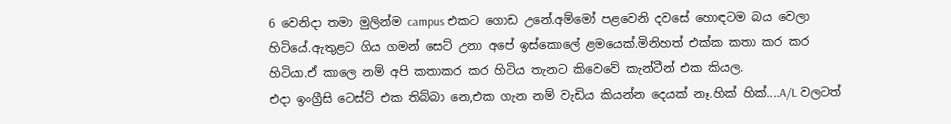6 වෙනිදා තමා මුලින්ම campus එකට ගොඩ උනේ.අම්මෝ පළවෙනි දවසේ හොඳටම බය වෙලා හිටියේ.ඇතුළට ගිය ගමන් සෙට් උනා අපේ ඉස්කොලේ ළමයෙක්.මිනිහත් එක්ක කතා කර කර හිටියා.ඒ කාලෙ නම් අපි කතාකර කර හිටිය තැනට කිවෙවේ කැන්ටීන් එක කියල.
එදා ඉංග්‍රීසි ටෙස්ට් එක තිබ්බා නෙ,එක ගැන නම් වැඩිය කියන්න දෙයක් නෑ.හික් හික්....A/L වලටත්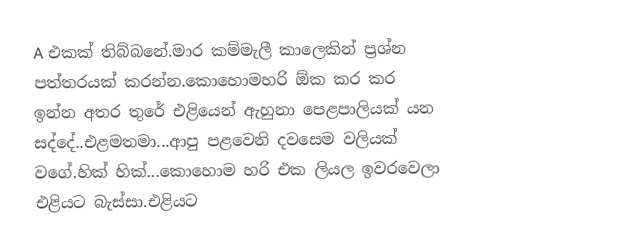A එකක් තිබ්බනේ.මාර කම්මැලී කාලෙකින් ප්‍රශ්න පත්තරයක් කරන්න.කොහොමහරි ඕක කර කර ඉන්න අතර තුරේ එළියෙන් ඇහුනා පෙළපාලියක් යන සද්දේ..එළමතමා...ආපු පළවෙනි දවසෙම වලියක් වගේ.හික් හික්...කොහොම හරි එක ලියල ඉවරවෙලා එළියට බැස්සා.එළියට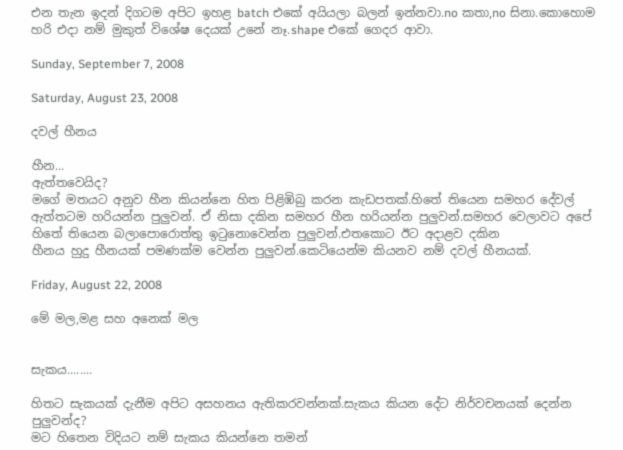එන තැන ඉදන් දිගටම අපිට ඉහළ batch එකේ අයියලා බලන් ඉන්නවා.no කතා,no සිනා.කොහොම හරි එදා නම් මුකුත් විශේෂ දෙයක් උනේ නෑ.shape එකේ ගෙදර ආවා.

Sunday, September 7, 2008

Saturday, August 23, 2008

දවල් හීනය

හීන...
ඇත්තවෙයිද?
මගේ මතයට අනුව හීන කියන්නෙ හිත පිළිඹිබු කරන කැඩපතක්.හිතේ තියෙන සමහර දේවල් ඇත්තටම හරියන්න පුලුවන්. ඒ නිසා දකින සමහර හීන හරියන්න පුලුවන්.සමහර වෙලාවට අපේ හිතේ තියෙන බලාපොරොත්තු ඉටුනොවෙන්න පුලුවන්.එතකොට ඊට අදාළව දකින
හීනය හුදු හීනයක් පමණක්ම වෙන්න පුලුවන්.කෙටියෙන්ම කියනව නම් දවල් හීනයක්.

Friday, August 22, 2008

මේ මල,මළ සහ අනෙක් මල


සැකය........

හිතට සැකයක් දැනීම අපිට අසහනය ඇතිකරවන්නක්.සැකය කියන දේට නිර්වචනයක් දෙන්න පුලුවන්ද?
මට හිතෙන විදියට නම් සැකය කියන්නෙ තමන්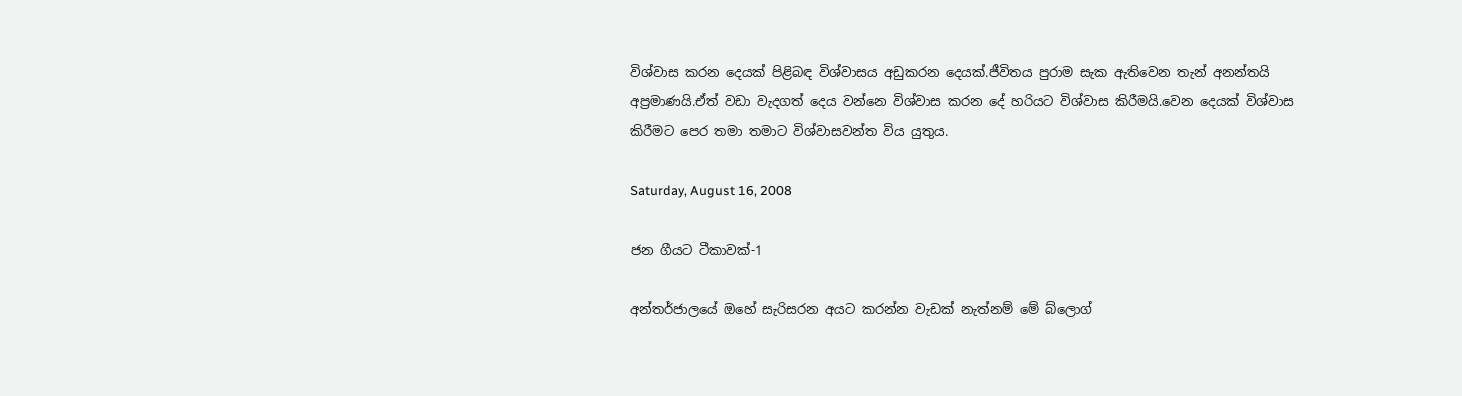විශ්වාස කරන දෙයක් පිළිබඳ විශ්වාසය අඩුකරන දෙයක්.ජීවිතය පුරාම සැක ඇතිවෙන තැන් අනන්තයි අප්‍රමාණයි.ඒත් වඩා වැදගත් දෙය වන්නෙ විශ්වාස කරන දේ හරියට විශ්වාස කිරීමයි.වෙන දෙයක් විශ්වාස කිරීමට පෙර තමා තමාට විශ්වාසවන්ත විය යුතුය.

Saturday, August 16, 2008

ජන ගීයට ටීකාවක්-1

අන්තර්ජාලයේ ඔහේ සැරිසරන අයට කරන්න වැඩක් නැත්නම් මේ බ්ලොග්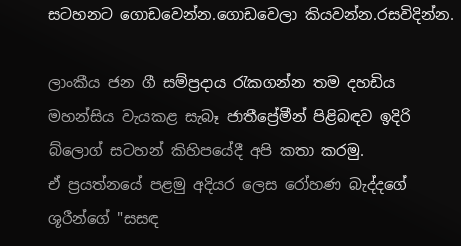සටහනට ගොඩවෙන්න.ගොඩවෙලා කියවන්න.රසවිදින්න.

ලාංකීය ජන ගී සම්ප්‍රදාය රැකගන්න තම දහඩිය මහන්සිය වැයකළ සැබෑ ජාතීප්‍රේමීන් පිළිබඳව ඉදිරි බ්ලොග් සටහන් කිහිපයේදී අපි කතා කරමු.
ඒ ප්‍රයත්නයේ පළමු අදියර ලෙස රෝහණ බැද්දගේ ශූරීන්ගේ "සසඳ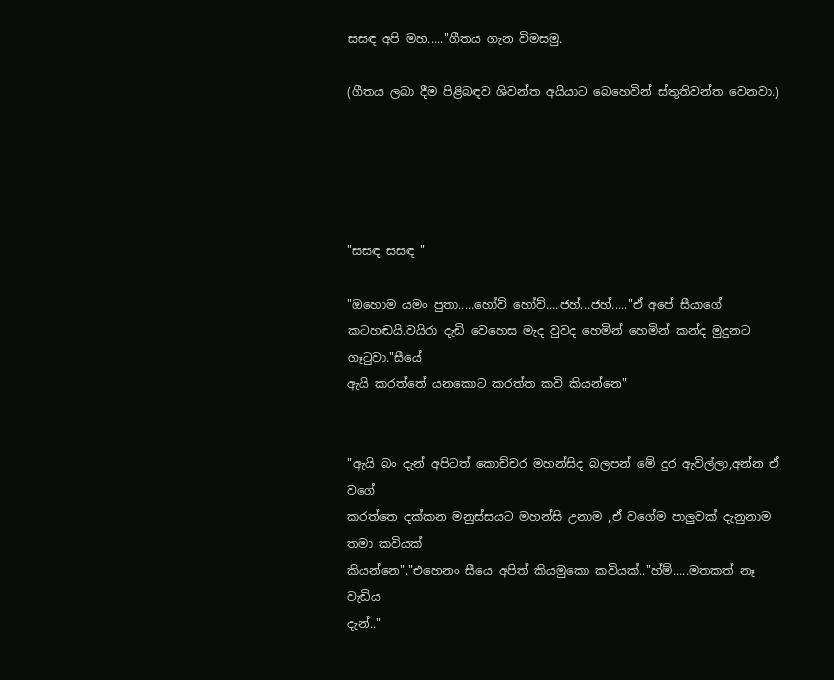සසඳ අපි මහ....."ගීතය ගැන විමසමු.

(ගීතය ලබා දීම පිළිබඳව ශිවන්ත අයියාට බෙහෙවින් ස්තුතිවන්ත වෙනවා.)





"සසඳ සසඳ "

"ඔහොම යමං පුතා.....හෝව් හෝව්....ජහ්...ජහ්....."ඒ අපේ සීයාගේ
කටහඬයි.වයිරා දැඩි වෙහෙස මැද වුවද හෙමින් හෙමින් කන්ද මුදුනට ගෑටුවා."සීයේ
ඇයි කරත්තේ යනකොට කරත්ත කවි කියන්නෙ"


"ඇයි බං දැන් අපිටත් කොච්චර මහන්සිද බලපන් මේ දුර ඇවිල්ලා,අන්න ඒ වගේ
කරත්තෙ දක්කන මනුස්සයට මහන්සි උනාම ,ඒ වගේම පාලුවක් දැනුනාම තමා කවියක්
කියන්නෙ"."එහෙනං සීයෙ අපිත් කියමුකො කවියක්.."හ්ම්.....මතකත් නෑ වැඩිය
දැන්.."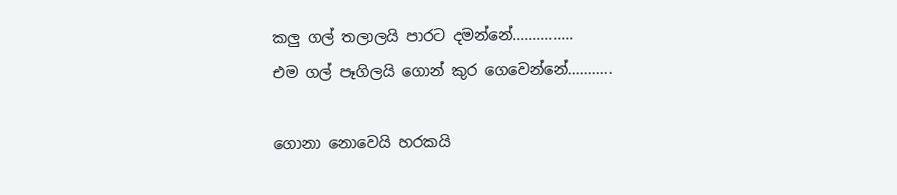කලු ගල් තලාලයි පාරට දමන්නේ...............
එම ගල් පෑගිලයි ගොන් කුර ගෙවෙන්නේ...........

ගොනා නොවෙයි හරකයි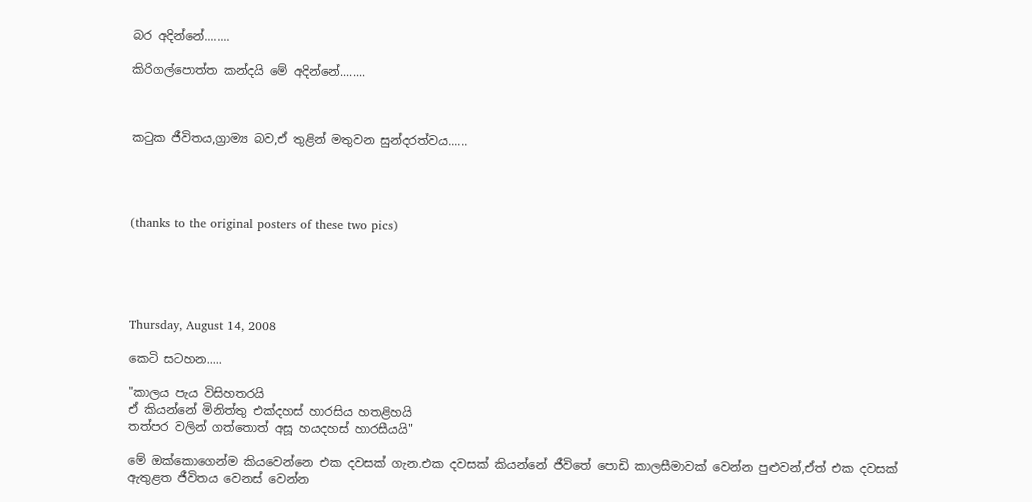බර අදින්නේ........

කිරිගල්පොත්ත කන්දයි මේ අදින්නේ........



කටුක ජීවිතය,ග්‍රාම්‍ය බව,ඒ තුළින් මතුවන සුන්දරත්වය......




(thanks to the original posters of these two pics)





Thursday, August 14, 2008

කෙටි සටහන.....

"කාලය පැය විසිහතරයි
ඒ කියන්නේ මිනිත්තු එක්දහස් හාරසිය හතළිහයි
තත්පර වලින් ගත්තොත් අසූ හයදහස් හාරසීයයි"

මේ ඔක්කොගෙන්ම කියවෙන්නෙ එක දවසක් ගැන.එක දවසක් කියන්නේ ජීවිතේ පොඩි කාලසීමාවක් වෙන්න පුළුවන්,ඒත් එක දවසක් ඇතුළත ජීවිතය වෙනස් වෙන්න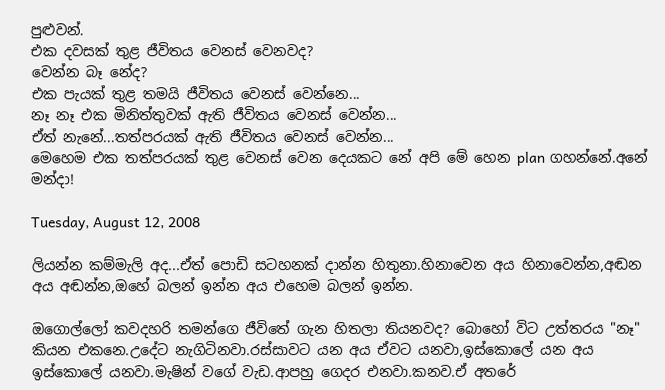පුළුවන්.
එක දවසක් තුළ ජීවිතය වෙනස් වෙනවද?
වෙන්න බෑ නේද?
එක පැයක් තුළ තමයි ජීවිතය වෙනස් වෙන්නෙ...
නෑ නෑ එක මිනිත්තුවක් ඇති ජීවිතය වෙනස් වෙන්න...
ඒත් නැනේ...තත්පරයක් ඇති ජීවිතය වෙනස් වෙන්න...
මෙහෙම එක තත්පරයක් තුළ වෙනස් වෙන දෙයකට නේ අපි මේ හෙන plan ගහන්නේ.අනේ මන්දා!

Tuesday, August 12, 2008

ලියන්න කම්මැලි අද...ඒත් පොඩි සටහනක් දාන්න හිතුනා.හිනාවෙන අය හිනාවෙන්න,අඬන අය අඬන්න,ඔහේ බලන් ඉන්න අය එහෙම බලන් ඉන්න.

ඔගොල්ලෝ කවදහරි තමන්ගෙ ජීවිතේ ගැන හිතලා තියනවද? බොහෝ විට උත්තරය "නෑ" කියන එකනෙ.උදේට නැගිටිනවා.රස්සාවට යන අය ඒවට යනවා,ඉස්කොලේ යන අය ඉස්කොලේ යනවා.මැෂින් වගේ වැඩ.ආපහු ගෙදර එනවා.කනව.ඒ අතරේ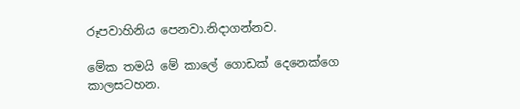රූපවාහිනිය පෙනවා.නිදාගන්නව.

මේක තමයි මේ කාලේ ගොඩක් දෙනෙක්ගෙ කාලසටහන.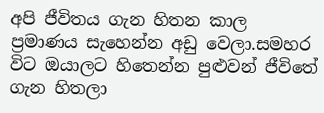අපි ජීවිතය ගැන හිතන කාල ප්‍රමාණය සැහෙන්න අඩු වෙලා.සමහර විට ඔයාලට හිතෙන්න පුළුවන් ජීවිතේ ගැන හිතලා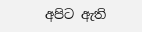අපිට ඇති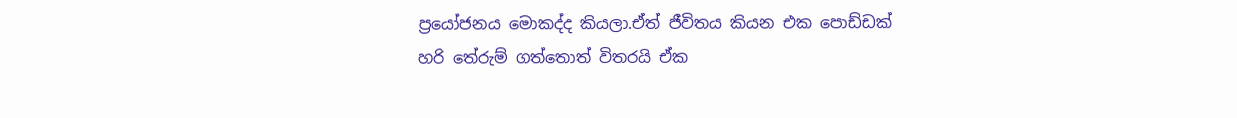ප්‍රයෝජනය මොකද්ද කියලා.ඒත් ජීවිතය කියන එක පොඩ්ඩක් හරි තේරුම් ගත්තොත් විතරයි ඒක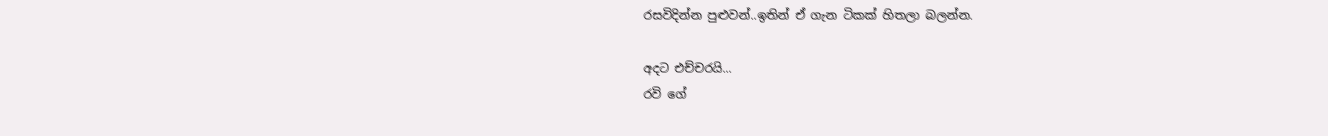රසවිදින්න පුළුවන්..ඉතින් ඒ ගැන ටිකක් හිතලා බලන්න.

අදට එච්චරයි...
රවි ගේ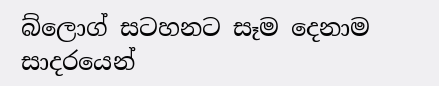බ්ලොග් සටහනට සෑම දෙනාම සාදරයෙන්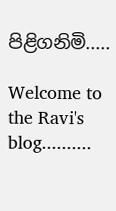පිළිගනිමි.....

Welcome to the Ravi's blog..........